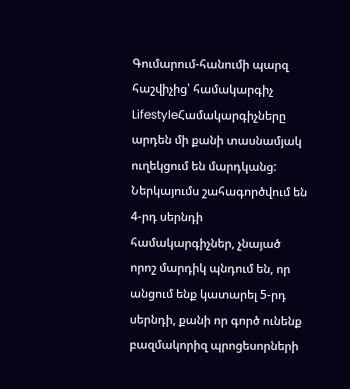Գումարում-հանումի պարզ հաշվիչից՝ համակարգիչ
LifestyleՀամակարգիչները արդեն մի քանի տասնամյակ ուղեկցում են մարդկանց: Ներկայումս շահագործվում են 4-րդ սերնդի համակարգիչներ, չնայած որոշ մարդիկ պնդում են, որ անցում ենք կատարել 5-րդ սերնդի, քանի որ գործ ունենք բազմակորիզ պրոցեսորների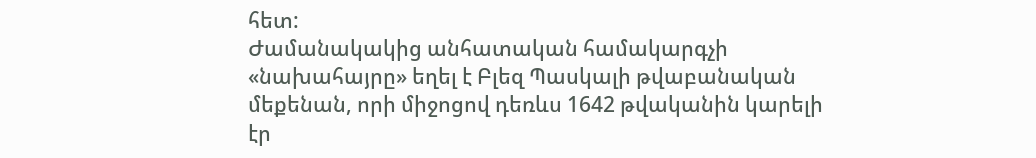հետ:
Ժամանակակից անհատական համակարգչի «նախահայրը» եղել է Բլեզ Պասկալի թվաբանական մեքենան, որի միջոցով դեռևս 1642 թվականին կարելի էր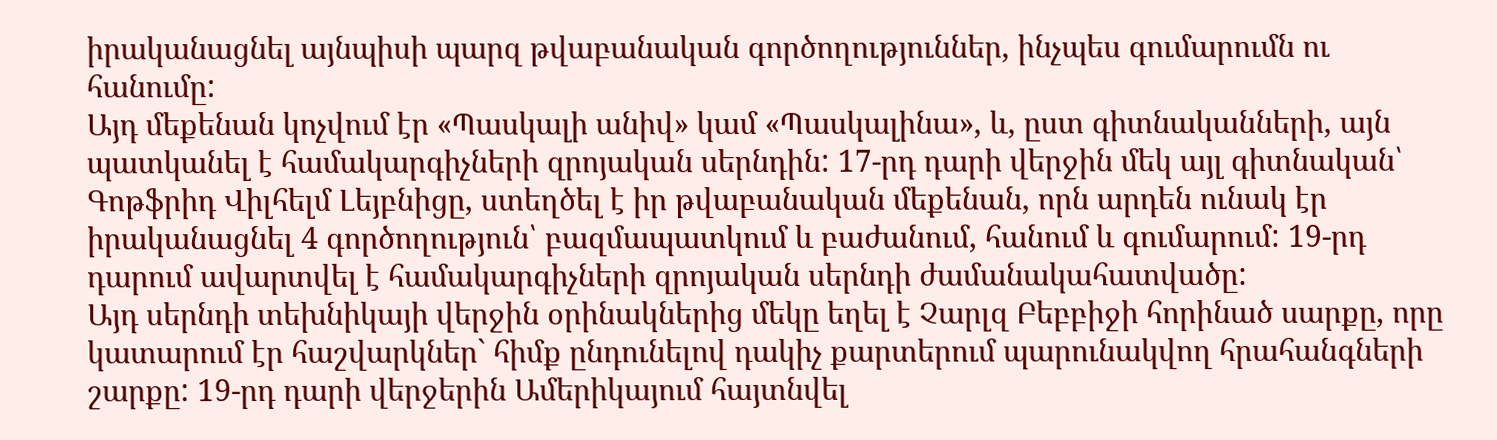իրականացնել այնպիսի պարզ թվաբանական գործողություններ, ինչպես գումարումն ու հանումը:
Այդ մեքենան կոչվում էր «Պասկալի անիվ» կամ «Պասկալինա», և, ըստ գիտնականների, այն պատկանել է համակարգիչների զրոյական սերնդին: 17-րդ դարի վերջին մեկ այլ գիտնական՝ Գոթֆրիդ Վիլհելմ Լեյբնիցը, ստեղծել է իր թվաբանական մեքենան, որն արդեն ունակ էր իրականացնել 4 գործողություն՝ բազմապատկում և բաժանում, հանում և գումարում: 19-րդ դարում ավարտվել է համակարգիչների զրոյական սերնդի ժամանակահատվածը:
Այդ սերնդի տեխնիկայի վերջին օրինակներից մեկը եղել է Չարլզ Բեբբիջի հորինած սարքը, որը կատարում էր հաշվարկներ` հիմք ընդունելով դակիչ քարտերում պարունակվող հրահանգների շարքը: 19-րդ դարի վերջերին Ամերիկայում հայտնվել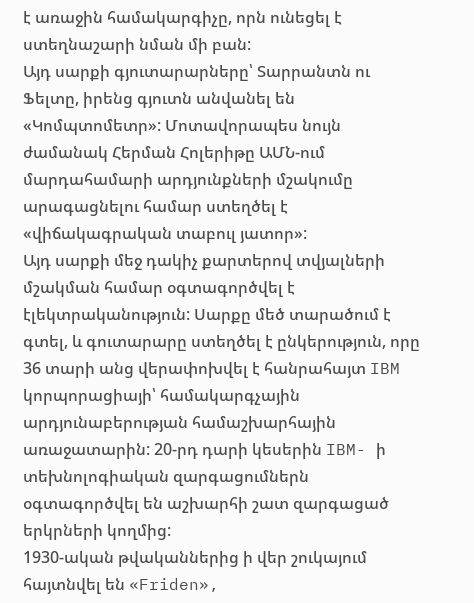է առաջին համակարգիչը, որն ունեցել է ստեղնաշարի նման մի բան:
Այդ սարքի գյուտարարները՝ Տարրանտն ու Ֆելտը, իրենց գյուտն անվանել են «Կոմպտոմետր»: Մոտավորապես նույն ժամանակ Հերման Հոլերիթը ԱՄՆ-ում մարդահամարի արդյունքների մշակումը արագացնելու համար ստեղծել է «վիճակագրական տաբուլ յատոր»:
Այդ սարքի մեջ դակիչ քարտերով տվյալների մշակման համար օգտագործվել է էլեկտրականություն: Սարքը մեծ տարածում է գտել, և գուտարարը ստեղծել է ընկերություն, որը 36 տարի անց վերափոխվել է հանրահայտ IBM կորպորացիայի՝ համակարգչային արդյունաբերության համաշխարհային առաջատարին: 20-րդ դարի կեսերին IBM- ի տեխնոլոգիական զարգացումներն օգտագործվել են աշխարհի շատ զարգացած երկրների կողմից:
1930-ական թվականներից ի վեր շուկայում հայտնվել են «Friden»,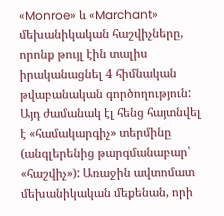«Monroe» և «Marchant» մեխանիկական հաշվիչները, որոնք թույլ էին տալիս իրականացնել 4 հիմնական թվաբանական գործողություն: Այդ ժամանակ էլ հենց հայտնվել է «համակարգիչ» տերմինը (անգլերենից թարգմանաբար՝ «հաշվիչ»): Առաջին ավտոմատ մեխանիկական մեքենան, որի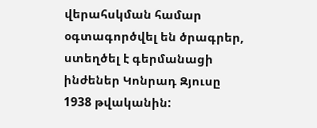վերահսկման համար օգտագործվել են ծրագրեր, ստեղծել է գերմանացի ինժեներ Կոնրադ Զյուսը 1938 թվականին: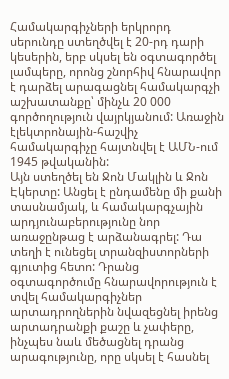Համակարգիչների երկրորդ սերունդը ստեղծվել է 20-րդ դարի կեսերին, երբ սկսել են օգտագործել լամպերը, որոնց շնորհիվ հնարավոր է դարձել արագացնել համակարգչի աշխատանքը՝ մինչև 20 000 գործողություն վայրկյանում: Առաջին էլեկտրոնային-հաշվիչ համակարգիչը հայտնվել է ԱՄՆ-ում 1945 թվականին:
Այն ստեղծել են Ջոն Մակլին և Ջոն Էկերտը: Անցել է ընդամենը մի քանի տասնամյակ, և համակարգչային արդյունաբերությունը նոր առաջընթաց է արձանագրել: Դա տեղի է ունեցել տրանզիստորների գյուտից հետո: Դրանց օգտագործումը հնարավորություն է տվել համակարգիչներ արտադրողներին նվազեցնել իրենց արտադրանքի քաշը և չափերը, ինչպես նաև մեծացնել դրանց արագությունը, որը սկսել է հասնել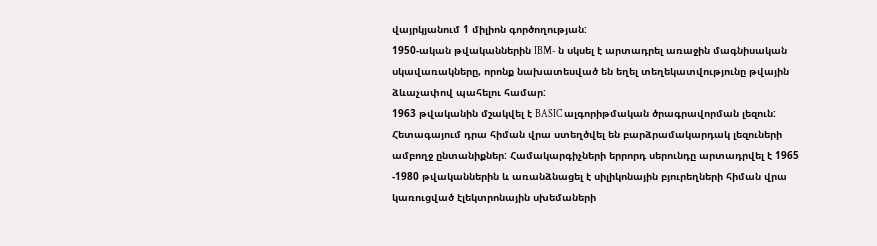վայրկյանում 1 միլիոն գործողության:
1950-ական թվականներին IBM- ն սկսել է արտադրել առաջին մագնիսական սկավառակները, որոնք նախատեսված են եղել տեղեկատվությունը թվային ձևաչափով պահելու համար:
1963 թվականին մշակվել է BASIC ալգորիթմական ծրագրավորման լեզուն: Հետագայում դրա հիման վրա ստեղծվել են բարձրամակարդակ լեզուների ամբողջ ընտանիքներ: Համակարգիչների երրորդ սերունդը արտադրվել է 1965 -1980 թվականներին և առանձնացել է սիլիկոնային բյուրեղների հիման վրա կառուցված էլեկտրոնային սխեմաների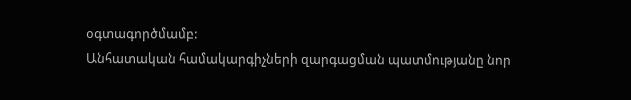օգտագործմամբ:
Անհատական համակարգիչների զարգացման պատմությանը նոր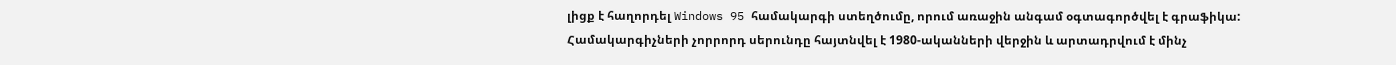լիցք է հաղորդել Windows 95 համակարգի ստեղծումը, որում առաջին անգամ օգտագործվել է գրաֆիկա:
Համակարգիչների չորրորդ սերունդը հայտնվել է 1980-ականների վերջին և արտադրվում է մինչ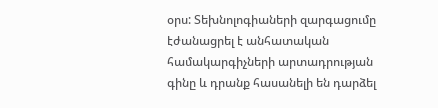օրս: Տեխնոլոգիաների զարգացումը էժանացրել է անհատական համակարգիչների արտադրության գինը և դրանք հասանելի են դարձել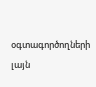օգտագործողների լայն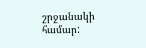շրջանակի համար: